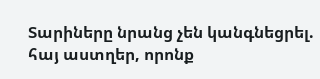Տարիները նրանց չեն կանգնեցրել. հայ աստղեր, որոնք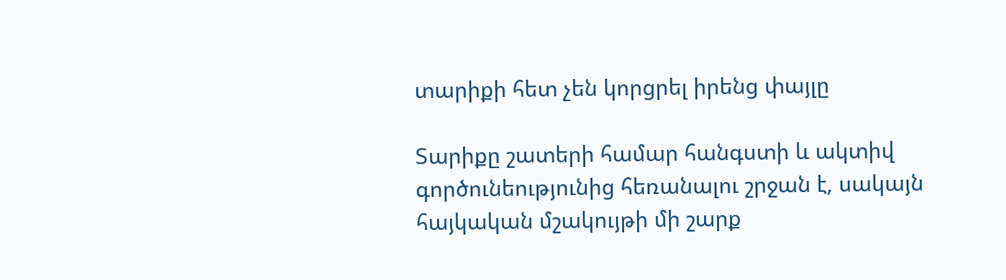տարիքի հետ չեն կորցրել իրենց փայլը

Տարիքը շատերի համար հանգստի և ակտիվ գործունեությունից հեռանալու շրջան է, սակայն հայկական մշակույթի մի շարք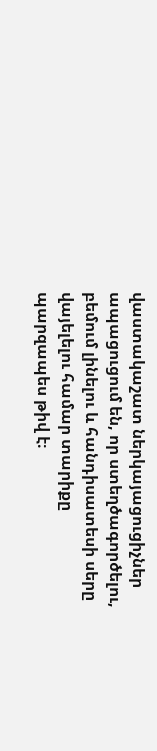վաստակաշատ ներկայացուցիչներ ապացուցում են, որ ստեղծագործելու, բեմում լինելու և հանդիսատեսի սերը վայելելու համար տարիքը պարզապես թիվ է։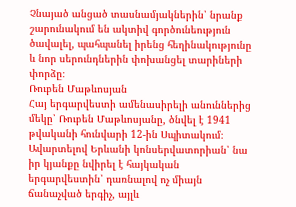Չնայած անցած տասնամյակներին՝ նրանք շարունակում են ակտիվ գործունեություն ծավալել, պահպանել իրենց հեղինակությունը և նոր սերունդներին փոխանցել տարիների փորձը։
Ռուբեն Մաթևոսյան
Հայ երգարվեստի ամենասիրելի անուններից մեկը՝ Ռուբեն Մաթևոսյանը, ծնվել է 1941 թվականի հունվարի 12-ին Սպիտակում։ Ավարտելով Երևանի կոնսերվատորիան՝ նա իր կյանքը նվիրել է հայկական երգարվեստին՝ դառնալով ոչ միայն ճանաչված երգիչ, այլև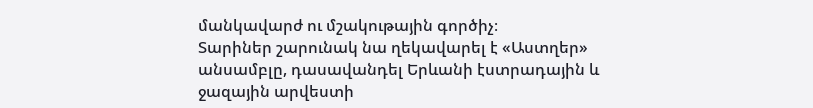մանկավարժ ու մշակութային գործիչ։
Տարիներ շարունակ նա ղեկավարել է «Աստղեր» անսամբլը, դասավանդել Երևանի էստրադային և ջազային արվեստի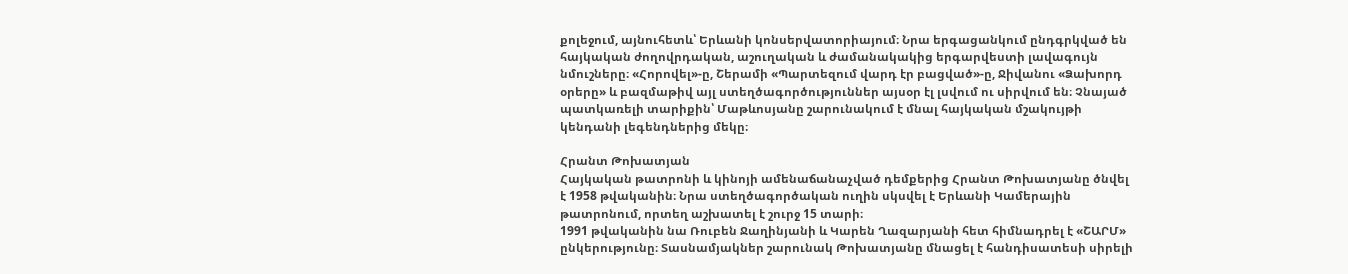քոլեջում, այնուհետև՝ Երևանի կոնսերվատորիայում։ Նրա երգացանկում ընդգրկված են հայկական ժողովրդական, աշուղական և ժամանակակից երգարվեստի լավագույն նմուշները։ «Հորովել»-ը, Շերամի «Պարտեզում վարդ էր բացված»-ը, Ջիվանու «Ձախորդ օրերը» և բազմաթիվ այլ ստեղծագործություններ այսօր էլ լսվում ու սիրվում են։ Չնայած պատկառելի տարիքին՝ Մաթևոսյանը շարունակում է մնալ հայկական մշակույթի կենդանի լեգենդներից մեկը։

Հրանտ Թոխատյան
Հայկական թատրոնի և կինոյի ամենաճանաչված դեմքերից Հրանտ Թոխատյանը ծնվել է 1958 թվականին։ Նրա ստեղծագործական ուղին սկսվել է Երևանի Կամերային թատրոնում, որտեղ աշխատել է շուրջ 15 տարի։
1991 թվականին նա Ռուբեն Ջաղինյանի և Կարեն Ղազարյանի հետ հիմնադրել է «ՇԱՐՄ» ընկերությունը։ Տասնամյակներ շարունակ Թոխատյանը մնացել է հանդիսատեսի սիրելի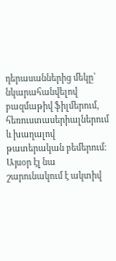դերասաններից մեկը՝ նկարահանվելով բազմաթիվ ֆիլմերում, հեռուստասերիալներում և խաղալով թատերական բեմերում։ Այսօր էլ նա շարունակում է ակտիվ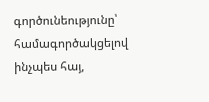գործունեությունը՝ համագործակցելով ինչպես հայ,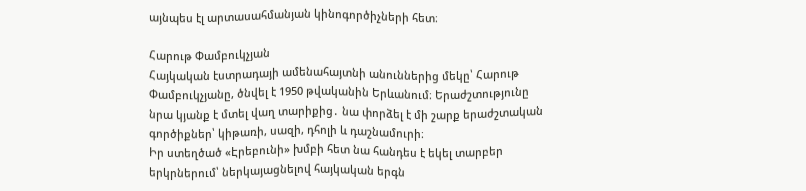այնպես էլ արտասահմանյան կինոգործիչների հետ։

Հարութ Փամբուկչյան
Հայկական էստրադայի ամենահայտնի անուններից մեկը՝ Հարութ Փամբուկչյանը, ծնվել է 1950 թվականին Երևանում։ Երաժշտությունը նրա կյանք է մտել վաղ տարիքից․ նա փորձել է մի շարք երաժշտական գործիքներ՝ կիթառի, սազի, դհոլի և դաշնամուրի։
Իր ստեղծած «Էրեբունի» խմբի հետ նա հանդես է եկել տարբեր երկրներում՝ ներկայացնելով հայկական երգն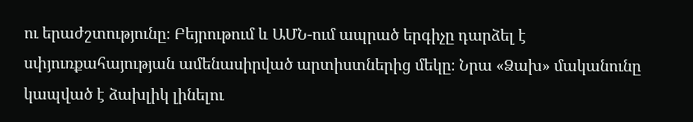ու երաժշտությունը։ Բեյրութում և ԱՄՆ-ում ապրած երգիչը դարձել է սփյուռքահայության ամենասիրված արտիստներից մեկը։ Նրա «Ձախ» մականունը կապված է ձախլիկ լինելու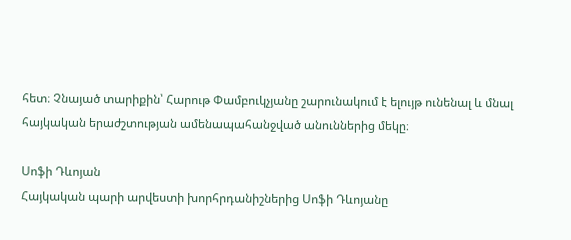հետ։ Չնայած տարիքին՝ Հարութ Փամբուկչյանը շարունակում է ելույթ ունենալ և մնալ հայկական երաժշտության ամենապահանջված անուններից մեկը։

Սոֆի Դևոյան
Հայկական պարի արվեստի խորհրդանիշներից Սոֆի Դևոյանը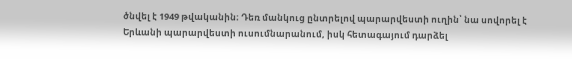ծնվել է 1949 թվականին։ Դեռ մանկուց ընտրելով պարարվեստի ուղին՝ նա սովորել է Երևանի պարարվեստի ուսումնարանում, իսկ հետագայում դարձել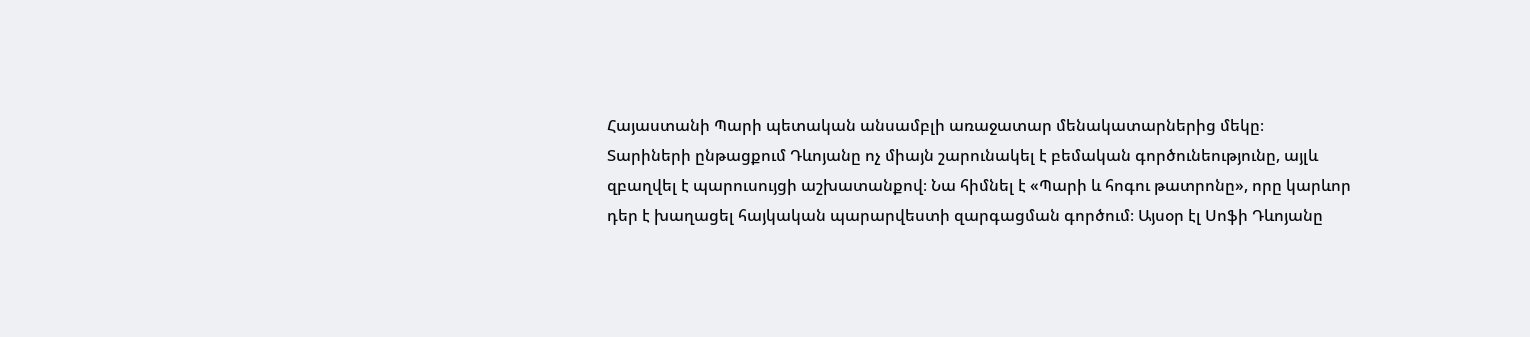Հայաստանի Պարի պետական անսամբլի առաջատար մենակատարներից մեկը։
Տարիների ընթացքում Դևոյանը ոչ միայն շարունակել է բեմական գործունեությունը, այլև զբաղվել է պարուսույցի աշխատանքով։ Նա հիմնել է «Պարի և հոգու թատրոնը», որը կարևոր դեր է խաղացել հայկական պարարվեստի զարգացման գործում։ Այսօր էլ Սոֆի Դևոյանը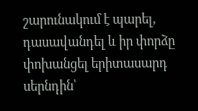շարունակում է պարել, դասավանդել և իր փորձը փոխանցել երիտասարդ սերնդին՝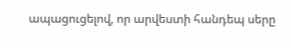ապացուցելով, որ արվեստի հանդեպ սերը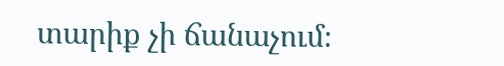տարիք չի ճանաչում։